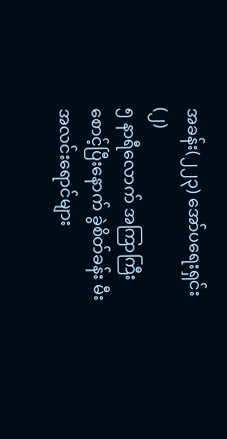အခန်း(၂၂၃) အော်ပရေးရှင်း (၂)
၅ နာရီလောက် အကြာကြီး စောင့်ပြီးနောက် ခွဲစိတ်ခန်း မီးအလင်းရောင်များ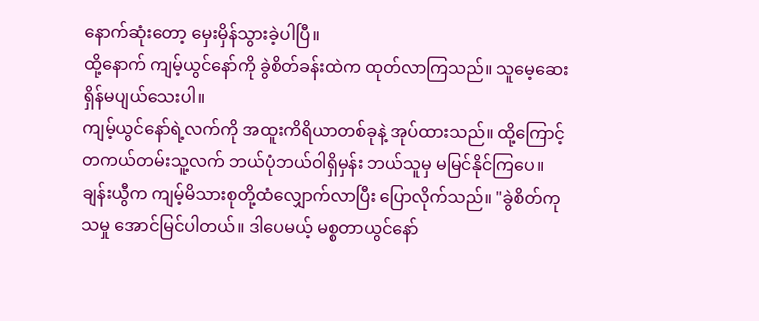နောက်ဆုံးတော့ မှေးမှိန်သွားခဲ့ပါပြီ။
ထို့နောက် ကျမ့်ယွင်နော်ကို ခွဲစိတ်ခန်းထဲက ထုတ်လာကြသည်။ သူမေ့ဆေးရှိန်မပျယ်သေးပါ။
ကျမ့်ယွင်နော်ရဲ့လက်ကို အထူးကိရိယာတစ်ခုနဲ့ အုပ်ထားသည်။ ထို့ကြောင့် တကယ်တမ်းသူ့လက် ဘယ်ပုံဘယ်ဝါရှိမှန်း ဘယ်သူမှ မမြင်နိုင်ကြပေ။
ချန်းယွီက ကျမ့်မိသားစုတို့ထံလျှောက်လာပြီး ပြောလိုက်သည်။ "ခွဲစိတ်ကုသမှု အောင်မြင်ပါတယ်။ ဒါပေမယ့် မစ္စတာယွင်နော်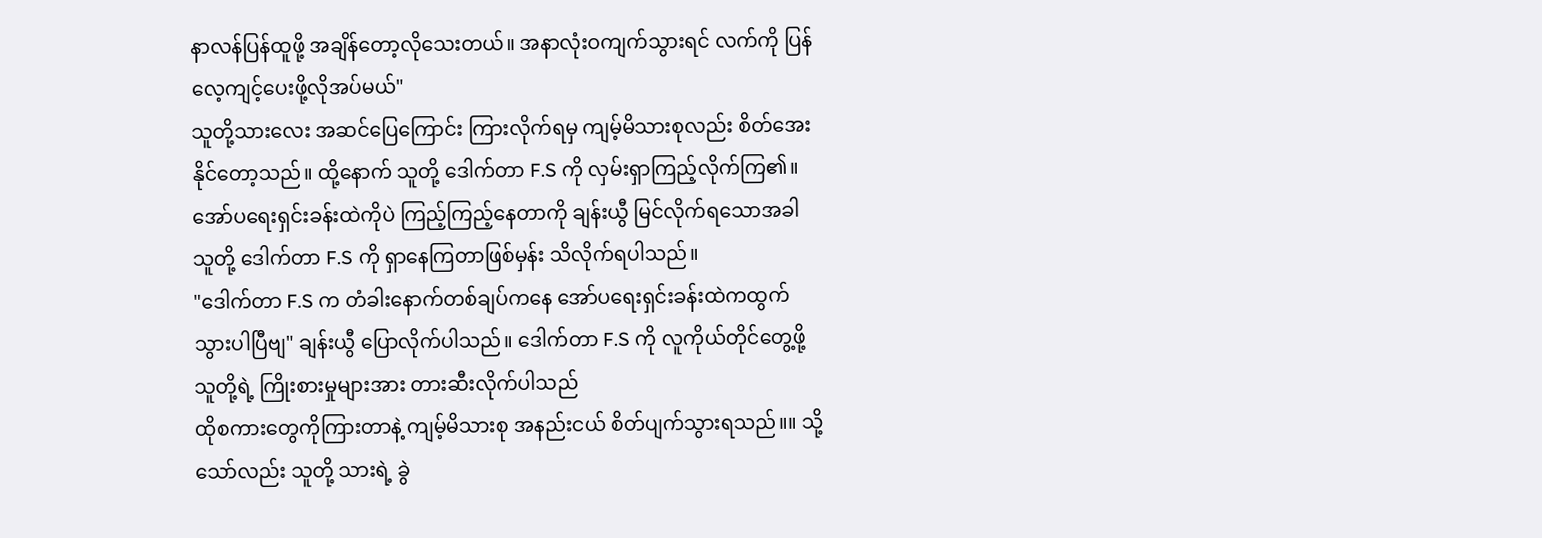နာလန်ပြန်ထူဖို့ အချိန်တော့လိုသေးတယ်။ အနာလုံးဝကျက်သွားရင် လက်ကို ပြန်လေ့ကျင့်ပေးဖို့လိုအပ်မယ်"
သူတို့သားလေး အဆင်ပြေကြောင်း ကြားလိုက်ရမှ ကျမ့်မိသားစုလည်း စိတ်အေးနိုင်တော့သည်။ ထို့နောက် သူတို့ ဒေါက်တာ F.S ကို လှမ်းရှာကြည့်လိုက်ကြ၏။
အော်ပရေးရှင်းခန်းထဲကိုပဲ ကြည့်ကြည့်နေတာကို ချန်းယွီ မြင်လိုက်ရသောအခါ သူတို့ ဒေါက်တာ F.S ကို ရှာနေကြတာဖြစ်မှန်း သိလိုက်ရပါသည်။
"ဒေါက်တာ F.S က တံခါးနောက်တစ်ချပ်ကနေ အော်ပရေးရှင်းခန်းထဲကထွက်သွားပါပြီဗျ" ချန်းယွီ ပြောလိုက်ပါသည်။ ဒေါက်တာ F.S ကို လူကိုယ်တိုင်တွေ့ဖို့ သူတို့ရဲ့ ကြိုးစားမှုများအား တားဆီးလိုက်ပါသည်
ထိုစကားတွေကိုကြားတာနဲ့ ကျမ့်မိသားစု အနည်းငယ် စိတ်ပျက်သွားရသည်။။ သို့သော်လည်း သူတို့ သားရဲ့ ခွဲ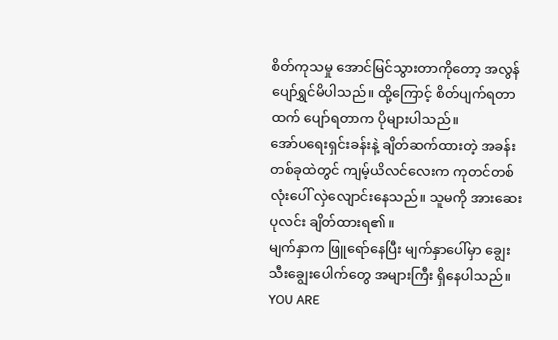စိတ်ကုသမှု အောင်မြင်သွားတာကိုတော့ အလွန် ပျော်ရွှင်မိပါသည်။ ထို့ကြောင့် စိတ်ပျက်ရတာထက် ပျော်ရတာက ပိုများပါသည်။
အော်ပရေးရှင်းခန်းနဲ့ ချိတ်ဆက်ထားတဲ့ အခန်းတစ်ခုထဲတွင် ကျမ့်ယိလင်လေးက ကုတင်တစ်လုံးပေါ် လှဲလျောင်းနေသည်။ သူမကို အားဆေးပုလင်း ချိတ်ထားရ၏။
မျက်နှာက ဖြူရော်နေပြီး မျက်နှာပေါ်မှာ ချွေးသီးချွေးပေါက်တွေ အများကြီး ရှိနေပါသည်။
YOU ARE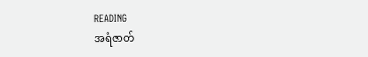READING
အရံဇာတ်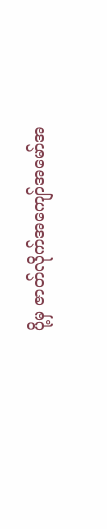ပို့မှ ဇာတ်လိုက်အကျော်အမော်အ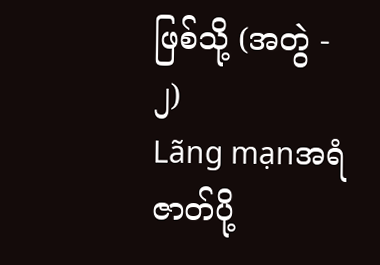ဖြစ်သို့ (အတွဲ - ၂)
Lãng mạnအရံဇာတ်ပို့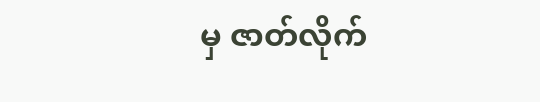မှ ဇာတ်လိုက်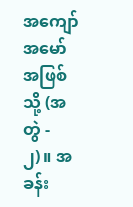အကျော်အမော်အဖြစ်သို့ (အတွဲ - ၂)။ အခန်း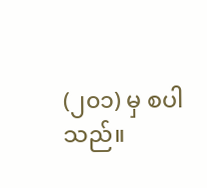(၂၀၁) မှ စပါသည်။